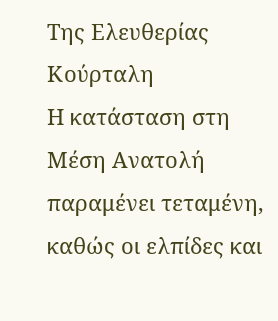Της Ελευθερίας Κούρταλη
Η κατάσταση στη Μέση Ανατολή παραμένει τεταμένη, καθώς οι ελπίδες και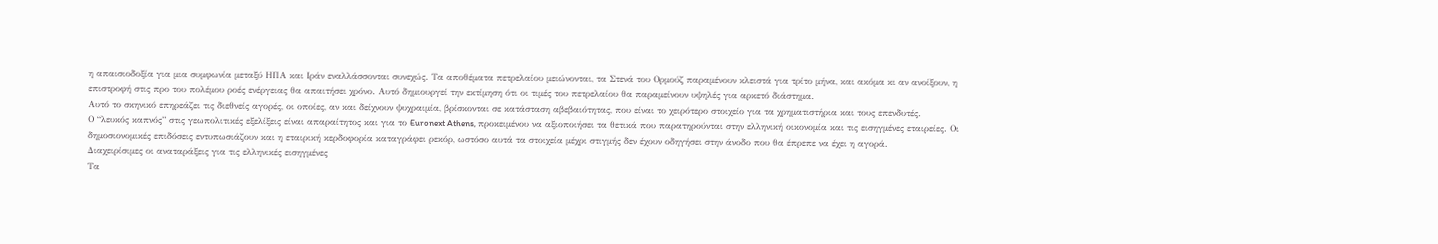η απαισιοδοξία για μια συμφωνία μεταξύ ΗΠΑ και Ιράν εναλλάσσονται συνεχώς. Τα αποθέματα πετρελαίου μειώνονται, τα Στενά του Ορμούζ παραμένουν κλειστά για τρίτο μήνα, και ακόμα κι αν ανοίξουν, η επιστροφή στις προ του πολέμου ροές ενέργειας θα απαιτήσει χρόνο. Αυτό δημιουργεί την εκτίμηση ότι οι τιμές του πετρελαίου θα παραμείνουν υψηλές για αρκετό διάστημα.
Αυτό το σκηνικό επηρεάζει τις διεθνείς αγορές, οι οποίες, αν και δείχνουν ψυχραιμία, βρίσκονται σε κατάσταση αβεβαιότητας, που είναι το χειρότερο στοιχείο για τα χρηματιστήρια και τους επενδυτές.
Ο “λευκός καπνός” στις γεωπολιτικές εξελίξεις είναι απαραίτητος και για το Euronext Athens, προκειμένου να αξιοποιήσει τα θετικά που παρατηρούνται στην ελληνική οικονομία και τις εισηγμένες εταιρείες. Οι δημοσιονομικές επιδόσεις εντυπωσιάζουν και η εταιρική κερδοφορία καταγράφει ρεκόρ, ωστόσο αυτά τα στοιχεία μέχρι στιγμής δεν έχουν οδηγήσει στην άνοδο που θα έπρεπε να έχει η αγορά.
Διαχειρίσιμες οι αναταράξεις για τις ελληνικές εισηγμένες
Τα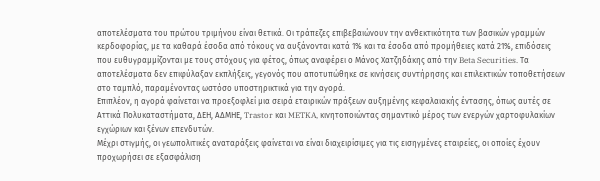αποτελέσματα του πρώτου τριμήνου είναι θετικά. Οι τράπεζες επιβεβαιώνουν την ανθεκτικότητα των βασικών γραμμών κερδοφορίας, με τα καθαρά έσοδα από τόκους να αυξάνονται κατά 1% και τα έσοδα από προμήθειες κατά 21%, επιδόσεις που ευθυγραμμίζονται με τους στόχους για φέτος, όπως αναφέρει ο Μάνος Χατζηδάκης από την Beta Securities. Τα αποτελέσματα δεν επιφύλαξαν εκπλήξεις, γεγονός που αποτυπώθηκε σε κινήσεις συντήρησης και επιλεκτικών τοποθετήσεων στο ταμπλό, παραμένοντας ωστόσο υποστηρικτικά για την αγορά.
Επιπλέον, η αγορά φαίνεται να προεξοφλεί μια σειρά εταιρικών πράξεων αυξημένης κεφαλαιακής έντασης, όπως αυτές σε Αττικά Πολυκαταστήματα, ΔΕΗ, ΑΔΜΗΕ, Trastor και METKA, κινητοποιώντας σημαντικό μέρος των ενεργών χαρτοφυλακίων εγχώριων και ξένων επενδυτών.
Μέχρι στιγμής, οι γεωπολιτικές αναταράξεις φαίνεται να είναι διαχειρίσιμες για τις εισηγμένες εταιρείες, οι οποίες έχουν προχωρήσει σε εξασφάλιση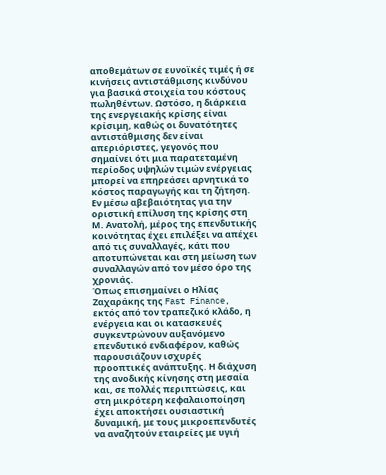αποθεμάτων σε ευνοϊκές τιμές ή σε κινήσεις αντιστάθμισης κινδύνου για βασικά στοιχεία του κόστους πωληθέντων. Ωστόσο, η διάρκεια της ενεργειακής κρίσης είναι κρίσιμη, καθώς οι δυνατότητες αντιστάθμισης δεν είναι απεριόριστες, γεγονός που σημαίνει ότι μια παρατεταμένη περίοδος υψηλών τιμών ενέργειας μπορεί να επηρεάσει αρνητικά το κόστος παραγωγής και τη ζήτηση. Εν μέσω αβεβαιότητας για την οριστική επίλυση της κρίσης στη Μ. Ανατολή, μέρος της επενδυτικής κοινότητας έχει επιλέξει να απέχει από τις συναλλαγές, κάτι που αποτυπώνεται και στη μείωση των συναλλαγών από τον μέσο όρο της χρονιάς.
Όπως επισημαίνει ο Ηλίας Ζαχαράκης της Fast Finance, εκτός από τον τραπεζικό κλάδο, η ενέργεια και οι κατασκευές συγκεντρώνουν αυξανόμενο επενδυτικό ενδιαφέρον, καθώς παρουσιάζουν ισχυρές προοπτικές ανάπτυξης. Η διάχυση της ανοδικής κίνησης στη μεσαία και, σε πολλές περιπτώσεις, και στη μικρότερη κεφαλαιοποίηση έχει αποκτήσει ουσιαστική δυναμική, με τους μικροεπενδυτές να αναζητούν εταιρείες με υγιή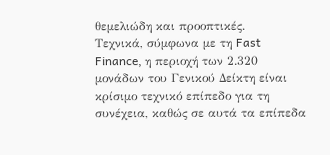θεμελιώδη και προοπτικές.
Τεχνικά, σύμφωνα με τη Fast Finance, η περιοχή των 2.320 μονάδων του Γενικού Δείκτη είναι κρίσιμο τεχνικό επίπεδο για τη συνέχεια, καθώς σε αυτά τα επίπεδα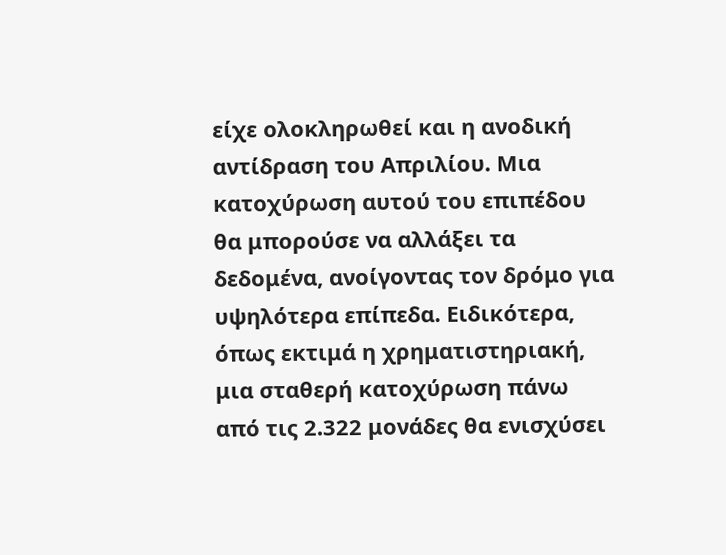είχε ολοκληρωθεί και η ανοδική αντίδραση του Απριλίου. Μια κατοχύρωση αυτού του επιπέδου θα μπορούσε να αλλάξει τα δεδομένα, ανοίγοντας τον δρόμο για υψηλότερα επίπεδα. Ειδικότερα, όπως εκτιμά η χρηματιστηριακή, μια σταθερή κατοχύρωση πάνω από τις 2.322 μονάδες θα ενισχύσει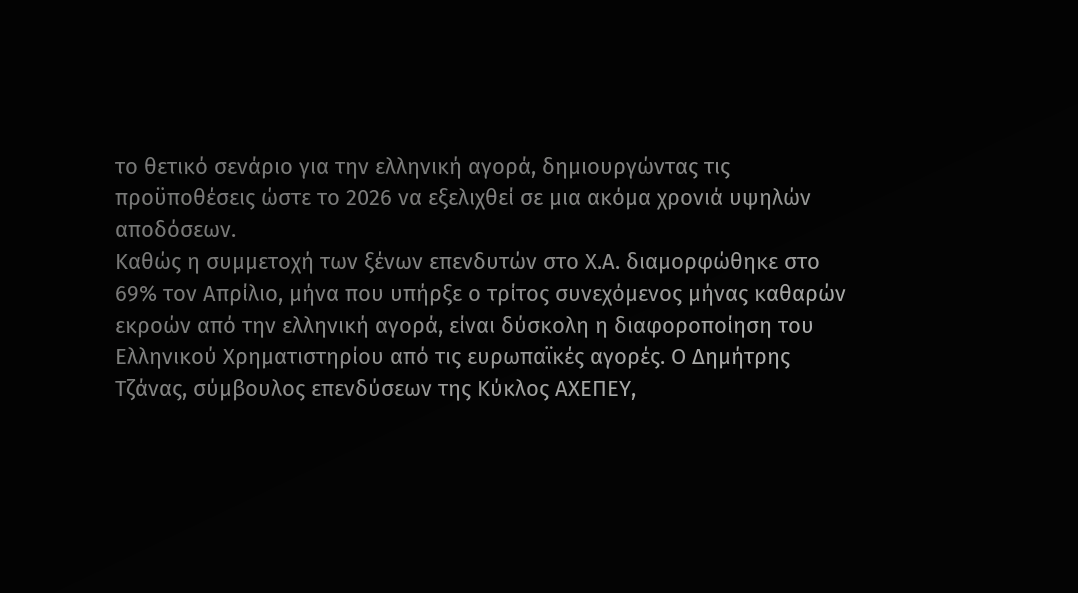το θετικό σενάριο για την ελληνική αγορά, δημιουργώντας τις προϋποθέσεις ώστε το 2026 να εξελιχθεί σε μια ακόμα χρονιά υψηλών αποδόσεων.
Καθώς η συμμετοχή των ξένων επενδυτών στο Χ.Α. διαμορφώθηκε στο 69% τον Απρίλιο, μήνα που υπήρξε ο τρίτος συνεχόμενος μήνας καθαρών εκροών από την ελληνική αγορά, είναι δύσκολη η διαφοροποίηση του Ελληνικού Χρηματιστηρίου από τις ευρωπαϊκές αγορές. Ο Δημήτρης Τζάνας, σύμβουλος επενδύσεων της Κύκλος ΑΧΕΠΕΥ,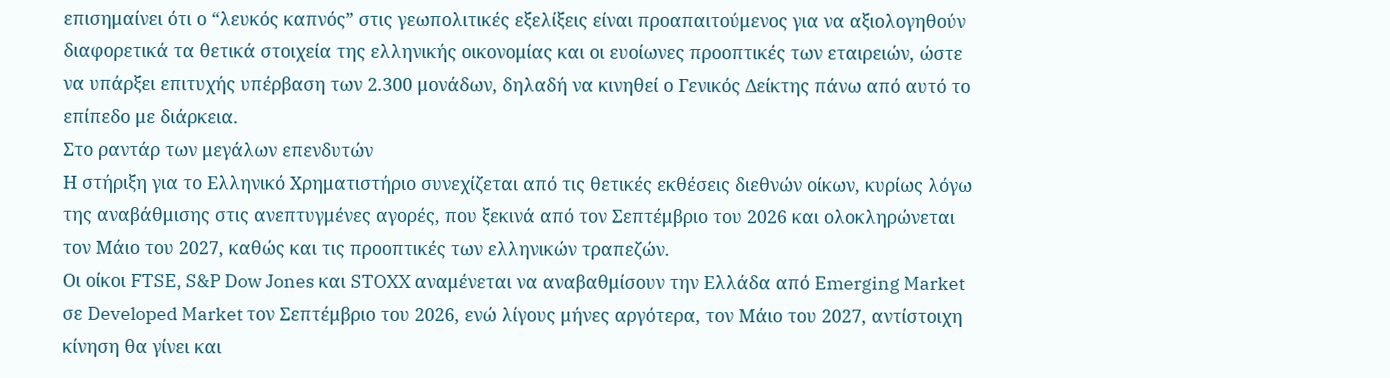επισημαίνει ότι ο “λευκός καπνός” στις γεωπολιτικές εξελίξεις είναι προαπαιτούμενος για να αξιολογηθούν διαφορετικά τα θετικά στοιχεία της ελληνικής οικονομίας και οι ευοίωνες προοπτικές των εταιρειών, ώστε να υπάρξει επιτυχής υπέρβαση των 2.300 μονάδων, δηλαδή να κινηθεί ο Γενικός Δείκτης πάνω από αυτό το επίπεδο με διάρκεια.
Στο ραντάρ των μεγάλων επενδυτών
Η στήριξη για το Ελληνικό Χρηματιστήριο συνεχίζεται από τις θετικές εκθέσεις διεθνών οίκων, κυρίως λόγω της αναβάθμισης στις ανεπτυγμένες αγορές, που ξεκινά από τον Σεπτέμβριο του 2026 και ολοκληρώνεται τον Μάιο του 2027, καθώς και τις προοπτικές των ελληνικών τραπεζών.
Οι οίκοι FTSE, S&P Dow Jones και STOXX αναμένεται να αναβαθμίσουν την Ελλάδα από Emerging Market σε Developed Market τον Σεπτέμβριο του 2026, ενώ λίγους μήνες αργότερα, τον Μάιο του 2027, αντίστοιχη κίνηση θα γίνει και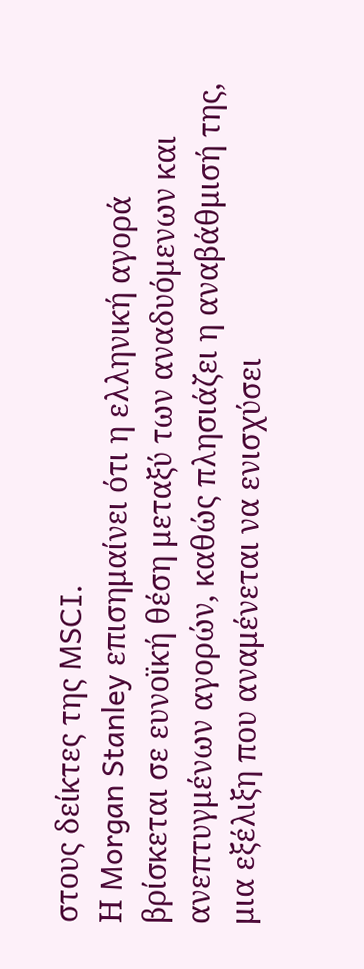στους δείκτες της MSCI.
Η Morgan Stanley επισημαίνει ότι η ελληνική αγορά βρίσκεται σε ευνοϊκή θέση μεταξύ των αναδυόμενων και ανεπτυγμένων αγορών, καθώς πλησιάζει η αναβάθμισή της, μια εξέλιξη που αναμένεται να ενισχύσει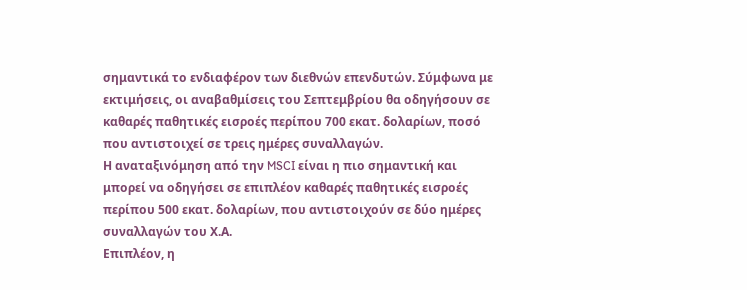σημαντικά το ενδιαφέρον των διεθνών επενδυτών. Σύμφωνα με εκτιμήσεις, οι αναβαθμίσεις του Σεπτεμβρίου θα οδηγήσουν σε καθαρές παθητικές εισροές περίπου 700 εκατ. δολαρίων, ποσό που αντιστοιχεί σε τρεις ημέρες συναλλαγών.
Η αναταξινόμηση από την MSCI είναι η πιο σημαντική και μπορεί να οδηγήσει σε επιπλέον καθαρές παθητικές εισροές περίπου 500 εκατ. δολαρίων, που αντιστοιχούν σε δύο ημέρες συναλλαγών του Χ.Α.
Επιπλέον, η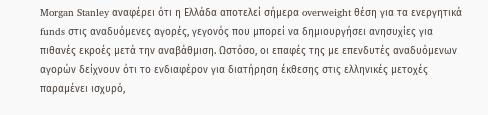Morgan Stanley αναφέρει ότι η Ελλάδα αποτελεί σήμερα overweight θέση για τα ενεργητικά funds στις αναδυόμενες αγορές, γεγονός που μπορεί να δημιουργήσει ανησυχίες για πιθανές εκροές μετά την αναβάθμιση. Ωστόσο, οι επαφές της με επενδυτές αναδυόμενων αγορών δείχνουν ότι το ενδιαφέρον για διατήρηση έκθεσης στις ελληνικές μετοχές παραμένει ισχυρό,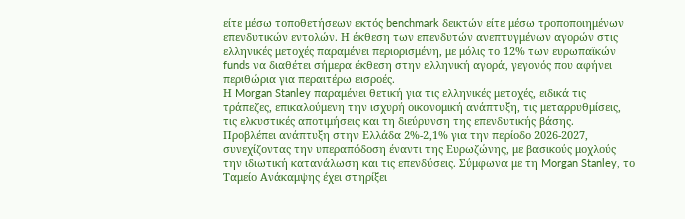είτε μέσω τοποθετήσεων εκτός benchmark δεικτών είτε μέσω τροποποιημένων επενδυτικών εντολών. Η έκθεση των επενδυτών ανεπτυγμένων αγορών στις ελληνικές μετοχές παραμένει περιορισμένη, με μόλις το 12% των ευρωπαϊκών funds να διαθέτει σήμερα έκθεση στην ελληνική αγορά, γεγονός που αφήνει περιθώρια για περαιτέρω εισροές.
Η Morgan Stanley παραμένει θετική για τις ελληνικές μετοχές, ειδικά τις τράπεζες, επικαλούμενη την ισχυρή οικονομική ανάπτυξη, τις μεταρρυθμίσεις, τις ελκυστικές αποτιμήσεις και τη διεύρυνση της επενδυτικής βάσης.
Προβλέπει ανάπτυξη στην Ελλάδα 2%-2,1% για την περίοδο 2026-2027, συνεχίζοντας την υπεραπόδοση έναντι της Ευρωζώνης, με βασικούς μοχλούς την ιδιωτική κατανάλωση και τις επενδύσεις. Σύμφωνα με τη Morgan Stanley, το Ταμείο Ανάκαμψης έχει στηρίξει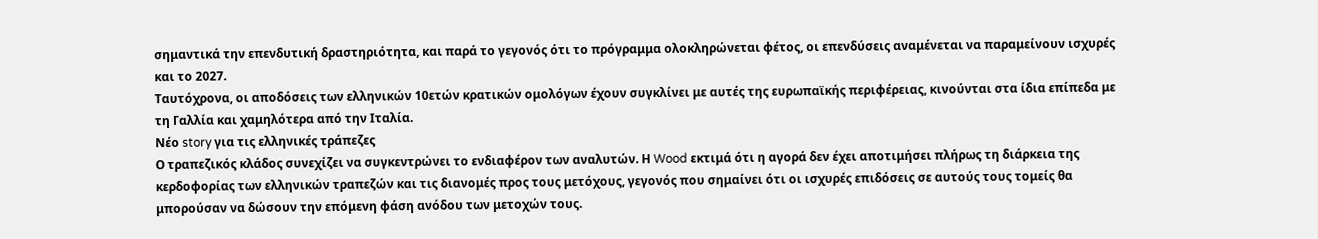σημαντικά την επενδυτική δραστηριότητα, και παρά το γεγονός ότι το πρόγραμμα ολοκληρώνεται φέτος, οι επενδύσεις αναμένεται να παραμείνουν ισχυρές και το 2027.
Ταυτόχρονα, οι αποδόσεις των ελληνικών 10ετών κρατικών ομολόγων έχουν συγκλίνει με αυτές της ευρωπαϊκής περιφέρειας, κινούνται στα ίδια επίπεδα με τη Γαλλία και χαμηλότερα από την Ιταλία.
Νέο story για τις ελληνικές τράπεζες
Ο τραπεζικός κλάδος συνεχίζει να συγκεντρώνει το ενδιαφέρον των αναλυτών. Η Wood εκτιμά ότι η αγορά δεν έχει αποτιμήσει πλήρως τη διάρκεια της κερδοφορίας των ελληνικών τραπεζών και τις διανομές προς τους μετόχους, γεγονός που σημαίνει ότι οι ισχυρές επιδόσεις σε αυτούς τους τομείς θα μπορούσαν να δώσουν την επόμενη φάση ανόδου των μετοχών τους.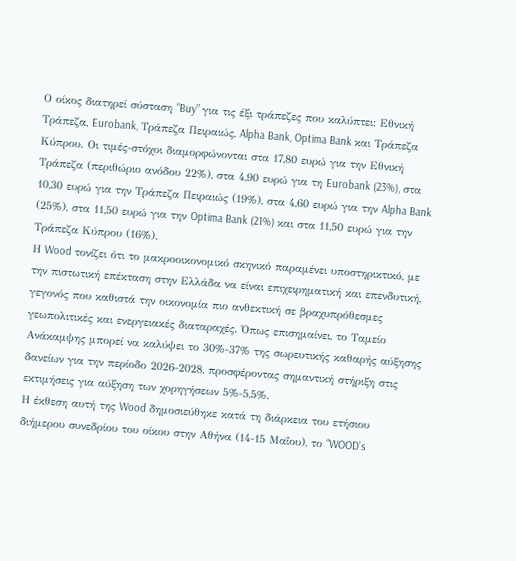Ο οίκος διατηρεί σύσταση “Buy” για τις έξι τράπεζες που καλύπτει: Εθνική Τράπεζα, Eurobank, Τράπεζα Πειραιώς, Alpha Bank, Optima Bank και Τράπεζα Κύπρου. Οι τιμές-στόχοι διαμορφώνονται στα 17,80 ευρώ για την Εθνική Τράπεζα (περιθώριο ανόδου 22%), στα 4,90 ευρώ για τη Eurobank (23%), στα 10,30 ευρώ για την Τράπεζα Πειραιώς (19%), στα 4,60 ευρώ για την Alpha Bank (25%), στα 11,50 ευρώ για την Optima Bank (21%) και στα 11,50 ευρώ για την Τράπεζα Κύπρου (16%).
Η Wood τονίζει ότι το μακροοικονομικό σκηνικό παραμένει υποστηρικτικό, με την πιστωτική επέκταση στην Ελλάδα να είναι επιχειρηματική και επενδυτική, γεγονός που καθιστά την οικονομία πιο ανθεκτική σε βραχυπρόθεσμες γεωπολιτικές και ενεργειακές διαταραχές. Όπως επισημαίνει, το Ταμείο Ανάκαμψης μπορεί να καλύψει το 30%-37% της σωρευτικής καθαρής αύξησης δανείων για την περίοδο 2026-2028, προσφέροντας σημαντική στήριξη στις εκτιμήσεις για αύξηση των χορηγήσεων 5%-5,5%.
Η έκθεση αυτή της Wood δημοσιεύθηκε κατά τη διάρκεια του ετήσιου διήμερου συνεδρίου του οίκου στην Αθήνα (14-15 Μαΐου), το “WOOD’s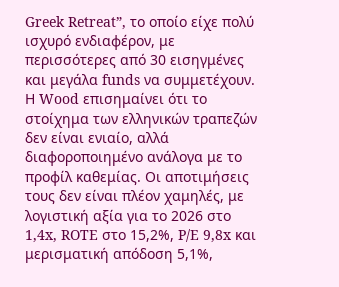Greek Retreat”, το οποίο είχε πολύ ισχυρό ενδιαφέρον, με περισσότερες από 30 εισηγμένες και μεγάλα funds να συμμετέχουν.
Η Wood επισημαίνει ότι το στοίχημα των ελληνικών τραπεζών δεν είναι ενιαίο, αλλά διαφοροποιημένο ανάλογα με το προφίλ καθεμίας. Οι αποτιμήσεις τους δεν είναι πλέον χαμηλές, με λογιστική αξία για το 2026 στο 1,4x, ROTE στο 15,2%, P/E 9,8x και μερισματική απόδοση 5,1%,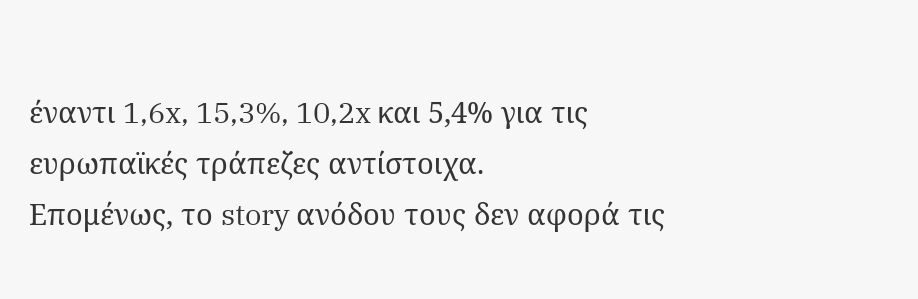έναντι 1,6x, 15,3%, 10,2x και 5,4% για τις ευρωπαϊκές τράπεζες αντίστοιχα.
Επομένως, το story ανόδου τους δεν αφορά τις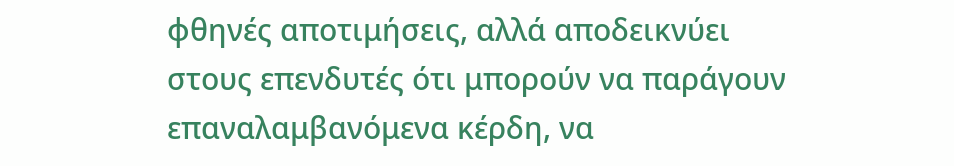φθηνές αποτιμήσεις, αλλά αποδεικνύει στους επενδυτές ότι μπορούν να παράγουν επαναλαμβανόμενα κέρδη, να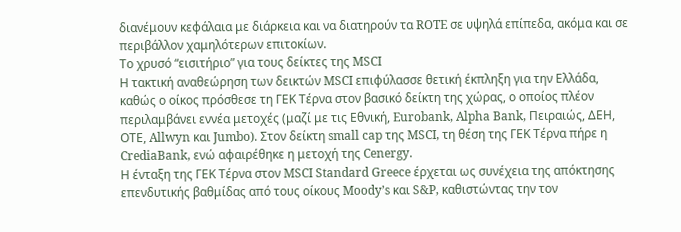διανέμουν κεφάλαια με διάρκεια και να διατηρούν τα ROTE σε υψηλά επίπεδα, ακόμα και σε περιβάλλον χαμηλότερων επιτοκίων.
Το χρυσό “εισιτήριο” για τους δείκτες της MSCI
Η τακτική αναθεώρηση των δεικτών MSCI επιφύλασσε θετική έκπληξη για την Ελλάδα, καθώς ο οίκος πρόσθεσε τη ΓΕΚ Τέρνα στον βασικό δείκτη της χώρας, ο οποίος πλέον περιλαμβάνει εννέα μετοχές (μαζί με τις Εθνική, Eurobank, Alpha Bank, Πειραιώς, ΔΕΗ, ΟΤΕ, Allwyn και Jumbo). Στον δείκτη small cap της MSCI, τη θέση της ΓΕΚ Τέρνα πήρε η CrediaBank, ενώ αφαιρέθηκε η μετοχή της Cenergy.
Η ένταξη της ΓΕΚ Τέρνα στον MSCI Standard Greece έρχεται ως συνέχεια της απόκτησης επενδυτικής βαθμίδας από τους οίκους Moody’s και S&P, καθιστώντας την τον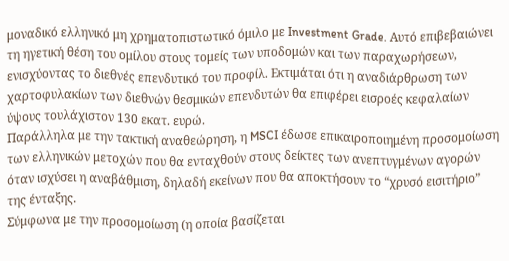μοναδικό ελληνικό μη χρηματοπιστωτικό όμιλο με Investment Grade. Αυτό επιβεβαιώνει τη ηγετική θέση του ομίλου στους τομείς των υποδομών και των παραχωρήσεων, ενισχύοντας το διεθνές επενδυτικό του προφίλ. Εκτιμάται ότι η αναδιάρθρωση των χαρτοφυλακίων των διεθνών θεσμικών επενδυτών θα επιφέρει εισροές κεφαλαίων ύψους τουλάχιστον 130 εκατ. ευρώ.
Παράλληλα με την τακτική αναθεώρηση, η MSCI έδωσε επικαιροποιημένη προσομοίωση των ελληνικών μετοχών που θα ενταχθούν στους δείκτες των ανεπτυγμένων αγορών όταν ισχύσει η αναβάθμιση, δηλαδή εκείνων που θα αποκτήσουν το “χρυσό εισιτήριο” της ένταξης.
Σύμφωνα με την προσομοίωση (η οποία βασίζεται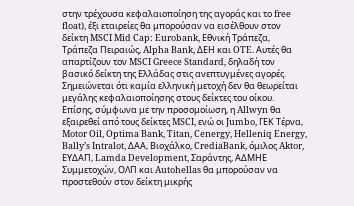στην τρέχουσα κεφαλαιοποίηση της αγοράς και το free float), έξι εταιρείες θα μπορούσαν να εισέλθουν στον δείκτη MSCI Mid Cap: Eurobank, Εθνική Τράπεζα, Τράπεζα Πειραιώς, Alpha Bank, ΔΕΗ και OTE. Αυτές θα απαρτίζουν τον MSCI Greece Standard, δηλαδή τον βασικό δείκτη της Ελλάδας στις ανεπτυγμένες αγορές. Σημειώνεται ότι καμία ελληνική μετοχή δεν θα θεωρείται μεγάλης κεφαλαιοποίησης στους δείκτες του οίκου.
Επίσης, σύμφωνα με την προσομοίωση, η Allwyn θα εξαιρεθεί από τους δείκτες MSCI, ενώ οι Jumbo, ΓΕΚ Τέρνα, Motor Oil, Optima Bank, Titan, Cenergy, Helleniq Energy, Bally’s Intralot, ΔΑΑ, Βιοχάλκο, CrediaBank, όμιλος Aktor, ΕΥΔΑΠ, Lamda Development, Σαράντης, ΑΔΜΗΕ Συμμετοχών, ΟΛΠ και Autohellas θα μπορούσαν να προστεθούν στον δείκτη μικρής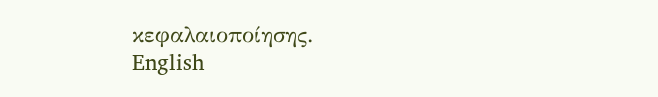κεφαλαιοποίησης.
English